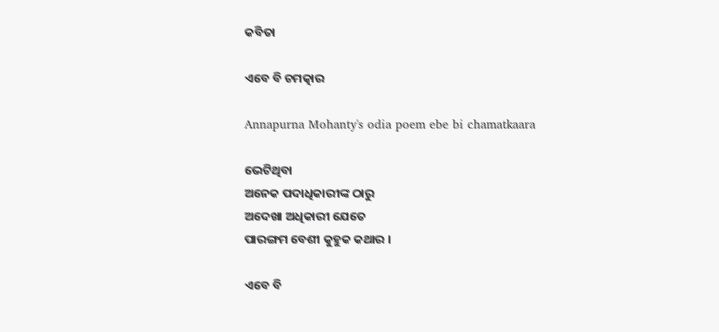କବିତା

ଏବେ ବି ଚମତ୍କାର

Annapurna Mohanty's odia poem ebe bi chamatkaara

ଭେଟିଥିବା
ଅନେକ ପଦାଧିକାରୀଙ୍କ ଠାରୁ
ଅଦେଖା ଅଧିକାରୀ ଯେତେ
ପାରଙ୍ଗମ ବେଶୀ କୁହୁକ କଥାର ।

ଏବେ ବି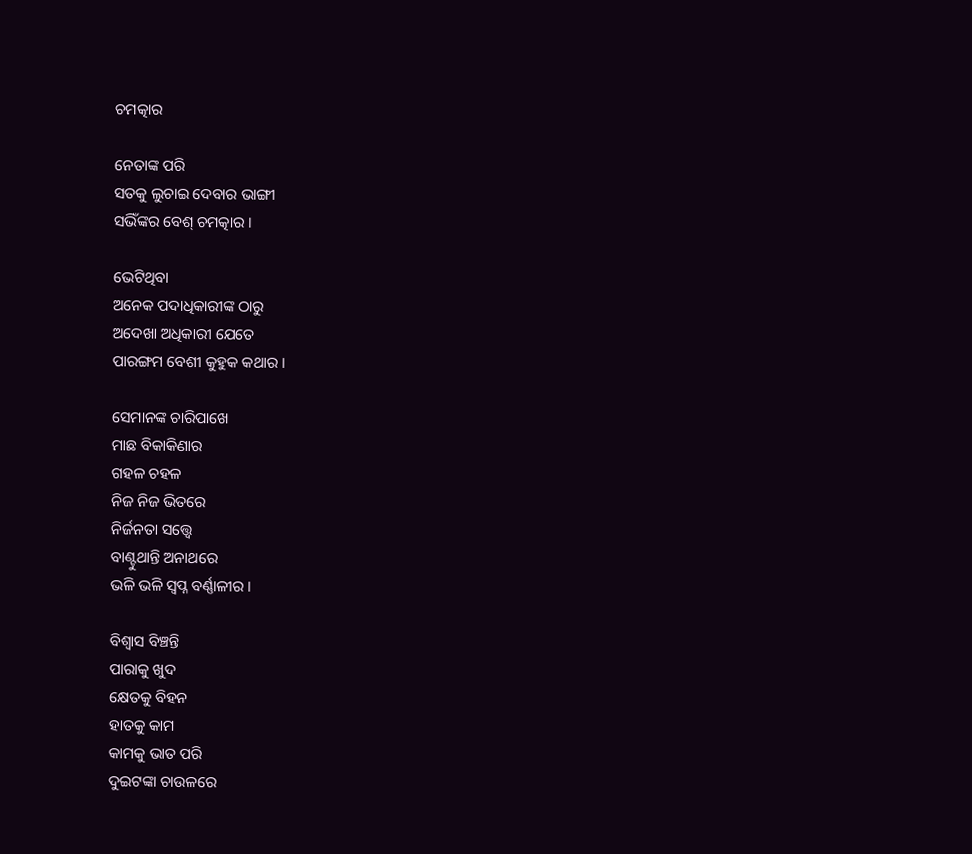ଚମତ୍କାର

ନେତାଙ୍କ ପରି
ସତକୁ ଲୁଚାଇ ଦେବାର ଭାଙ୍ଗୀ
ସଭିଁଙ୍କର ବେଶ୍ ଚମତ୍କାର ।

ଭେଟିଥିବା
ଅନେକ ପଦାଧିକାରୀଙ୍କ ଠାରୁ
ଅଦେଖା ଅଧିକାରୀ ଯେତେ
ପାରଙ୍ଗମ ବେଶୀ କୁହୁକ କଥାର ।

ସେମାନଙ୍କ ଚାରିପାଖେ
ମାଛ ବିକାକିଣାର
ଗହଳ ଚହଳ
ନିଜ ନିଜ ଭିତରେ
ନିର୍ଜନତା ସତ୍ତ୍ୱେ
ବାଣ୍ଟୁଥାନ୍ତି ଅନାଥରେ
ଭଳି ଭଳି ସ୍ୱପ୍ନ ବର୍ଣ୍ଣାଳୀର ।

ବିଶ୍ୱାସ ବିଞ୍ଚନ୍ତି
ପାରାକୁ ଖୁଦ
କ୍ଷେତକୁ ବିହନ
ହାତକୁ କାମ
କାମକୁ ଭାତ ପରି
ଦୁଇଟଙ୍କା ଚାଉଳରେ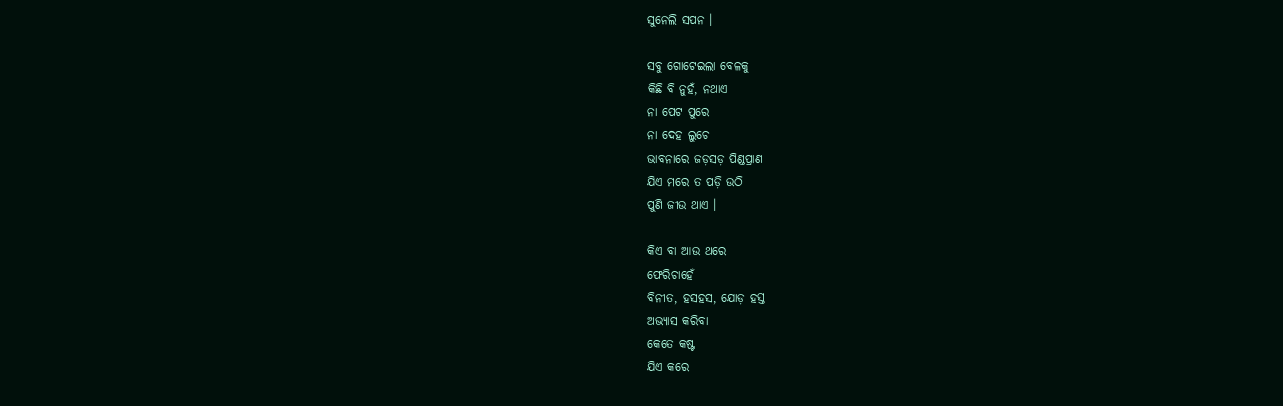ସୁନେଲି ସପନ ।

ସବୁ ଗୋଟେଇଲା ବେଳକୁ
କିଛି ବି ନୁହଁ, ନଥାଏ
ନା ପେଟ ପୁରେ
ନା ଦେହ ଲୁଚେ
ଭାବନାରେ ଜଡ଼ସଡ଼ ପିଣ୍ଡପ୍ରାଣ
ଯିଏ ମରେ ତ ପଡ଼ି ଉଠି
ପୁଣି ଜୀଉ ଥାଏ ।

କିଏ ବା ଆଉ ଥରେ
ଫେରିଚାହେଁ
ବିନୀତ, ହସହସ, ଯୋଡ଼ ହସ୍ତ
ଅଭ୍ୟାସ କରିବା
କେତେ କଷ୍ଟ
ଯିଏ କରେ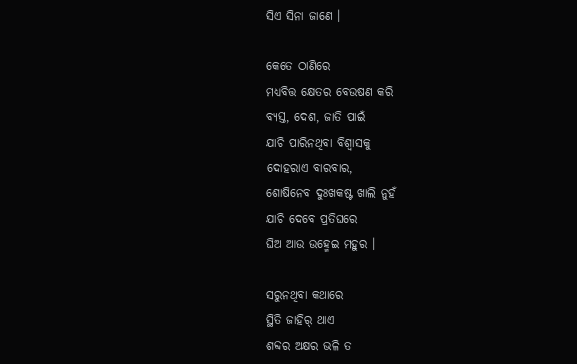ସିଏ ସିନା ଜାଣେ ।

କେତେ ଠାଣିରେ
ମଧ୍ୟବିତ୍ତ କ୍ଷେତର ବେଉଷଣ କରି
ବ୍ୟସ୍ତ, ଦେଶ, ଜାତି ପାଇଁ
ଯାଚି ପାରିନଥିବା ବିଶ୍ୱାସକୁ
ଦୋହରାଏ ବାରବାର,
ଶୋଷିନେବ ଦୁଃଖକଷ୍ଟ ଖାଲି ନୁହଁ
ଯାଚି ଦେବେ ପ୍ରତିଘରେ
ଘିଅ ଆଉ ଉହ୍ମେଇ ମହୁର ।

ସରୁନଥିବା କଥାରେ
ସ୍ଥିତି ଜାହିର୍ ଥାଏ
ଶବ୍ଦର ଅକ୍ଷର ଭଳି ତ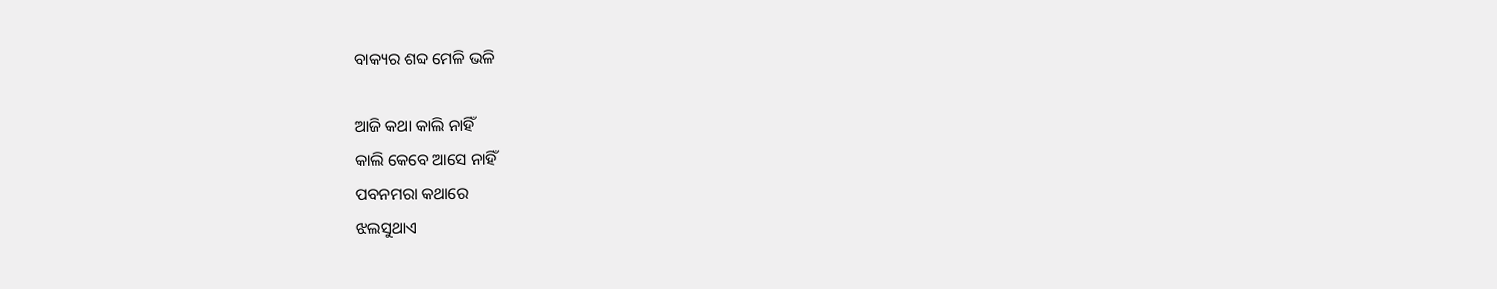ବାକ୍ୟର ଶବ୍ଦ ମେଳି ଭଳି

ଆଜି କଥା କାଲି ନାହିଁ
କାଲି କେବେ ଆସେ ନାହିଁ
ପବନମରା କଥାରେ
ଝଲସୁଥାଏ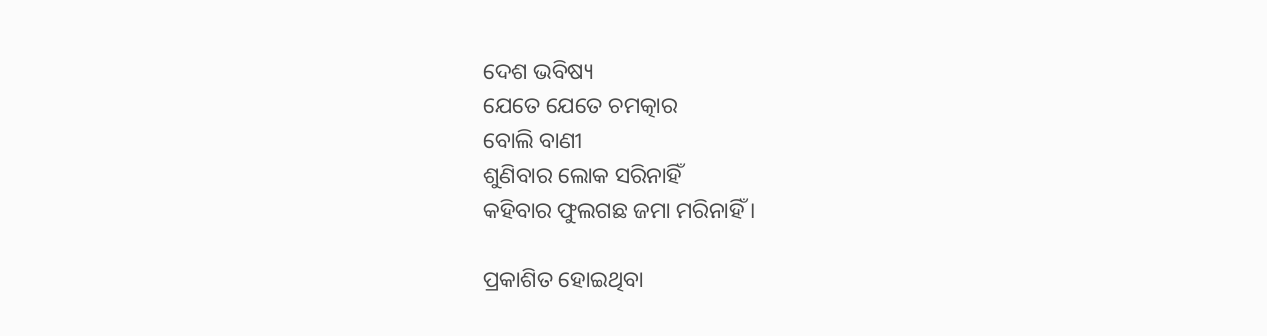ଦେଶ ଭବିଷ୍ୟ
ଯେତେ ଯେତେ ଚମତ୍କାର
ବୋଲି ବାଣୀ
ଶୁଣିବାର ଲୋକ ସରିନାହିଁ
କହିବାର ଫୁଲଗଛ ଜମା ମରିନାହିଁ ।

ପ୍ରକାଶିତ ହୋଇଥିବା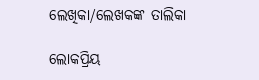ଲେଖିକା/ଲେଖକଙ୍କ ତାଲିକା

ଲୋକପ୍ରିୟ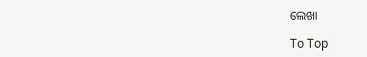ଲେଖା

To Top